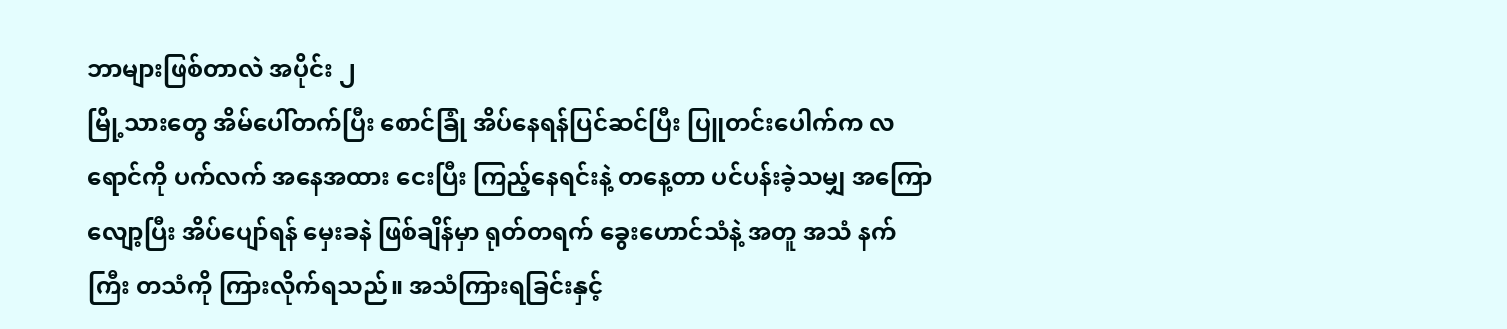ဘာများဖြစ်တာလဲ အပိုင်း ၂
မြို့သားတွေ အိမ်ပေါ်တက်ပြီး စောင်ခြုံ အိပ်နေရန်ပြင်ဆင်ပြီး ပြူတင်းပေါက်က လရောင်ကို ပက်လက် အနေအထား ငေးပြီး ကြည့်နေရင်းနဲ့ တနေ့တာ ပင်ပန်းခဲ့သမျှ အကြောလျော့ပြီး အိပ်ပျော်ရန် မှေးခနဲ ဖြစ်ချိန်မှာ ရုတ်တရက် ခွေးဟောင်သံနဲ့ အတူ အသံ နက်ကြီး တသံကို ကြားလိုက်ရသည်။ အသံကြားရခြင်းနှင့်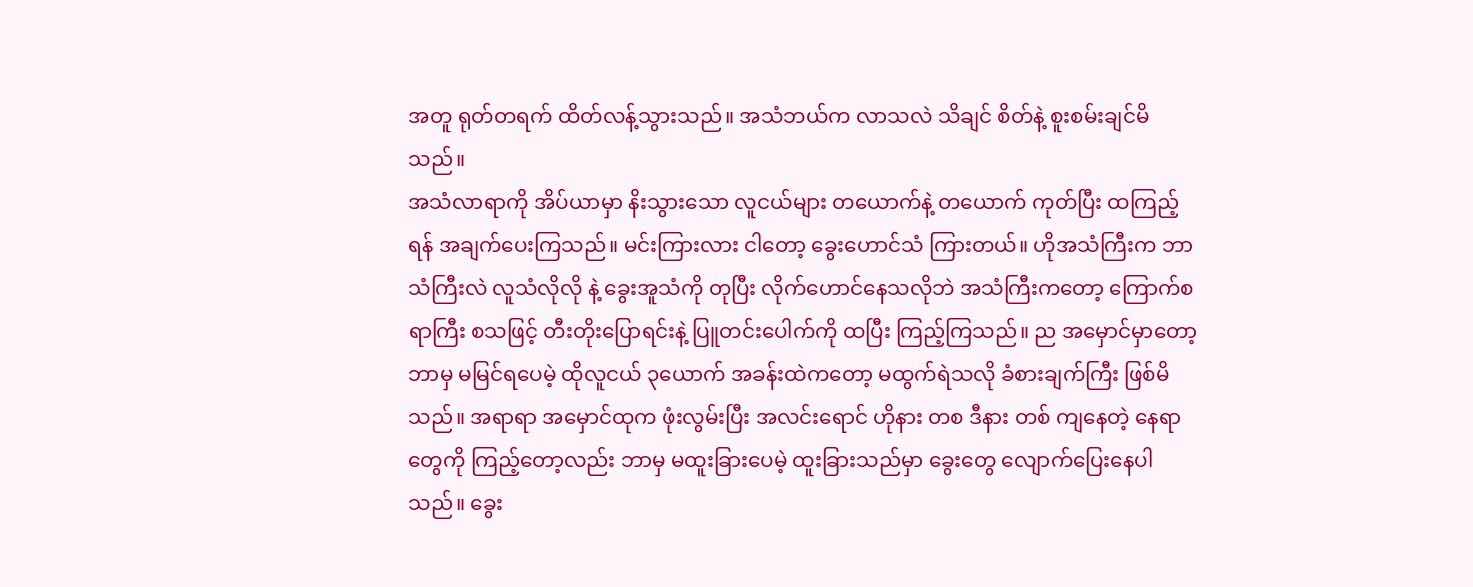အတူ ရုတ်တရက် ထိတ်လန့်သွားသည်။ အသံဘယ်က လာသလဲ သိချင် စိတ်နဲ့ စူးစမ်းချင်မိသည်။
အသံလာရာကို အိပ်ယာမှာ နိးသွားသော လူငယ်များ တယောက်နဲ့ တယောက် ကုတ်ပြီး ထကြည့်ရန် အချက်ပေးကြသည်။ မင်းကြားလား ငါတော့ ခွေးဟောင်သံ ကြားတယ်။ ဟိုအသံကြီးက ဘာသံကြီးလဲ လူသံလိုလို နဲ့ ခွေးအူသံကို တုပြီး လိုက်ဟောင်နေသလိုဘဲ အသံကြီးကတော့ ကြောက်စရာကြီး စသဖြင့် တီးတိုးပြောရင်းနဲ့ ပြူတင်းပေါက်ကို ထပြီး ကြည့်ကြသည်။ ည အမှောင်မှာတော့ ဘာမှ မမြင်ရပေမဲ့ ထိုလူငယ် ၃ယောက် အခန်းထဲကတော့ မထွက်ရဲသလို ခံစားချက်ကြီး ဖြစ်မိသည်။ အရာရာ အမှောင်ထုက ဖုံးလွမ်းပြီး အလင်းရောင် ဟိုနား တစ ဒီနား တစ် ကျနေတဲ့ နေရာတွေကို ကြည့်တော့လည်း ဘာမှ မထူးခြားပေမဲ့ ထူးခြားသည်မှာ ခွေးတွေ လျောက်ပြေးနေပါသည်။ ခွေး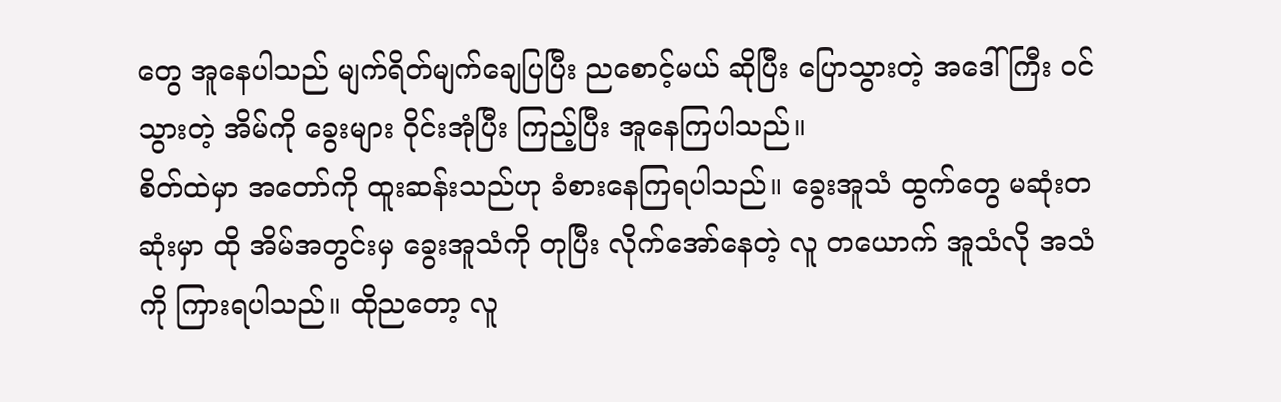တွေ အူနေပါသည် မျက်ရိတ်မျက်ချေပြပြီး ညစောင့်မယ် ဆိုပြီး ပြောသွားတဲ့ အဒေါ်ကြီး ဝင်သွားတဲ့ အိမ်ကို ခွေးများ ဝိုင်းအုံပြီး ကြည့်ပြီး အူနေကြပါသည်။
စိတ်ထဲမှာ အတော်ကို ထူးဆန်းသည်ဟု ခံစားနေကြရပါသည်။ ခွေးအူသံ ထွက်တွေ မဆုံးတဆုံးမှာ ထို အိမ်အတွင်းမှ ခွေးအူသံကို တုပြီး လိုက်အော်နေတဲ့ လူ တယောက် အူသံလို အသံကို ကြားရပါသည်။ ထိုညတော့ လူ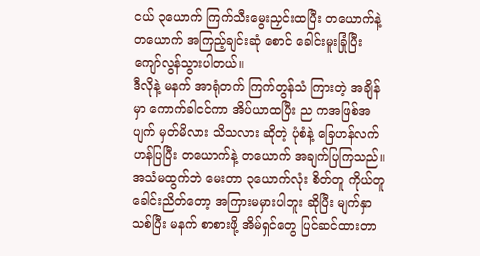ငယ် ၃ယောက် ကြက်သီးမွေးညှင်းထပြီး တယောက်နဲ့ တယောက် အကြည့်ချင်းဆုံ စောင် ခေါင်းမူးခြုံပြီး ကျော်လွန်သွားပါတယ်။
ဒီလိုနဲ့ မနက် အာရုံတက် ကြက်တွန်သံ ကြားတဲ့ အချိန်မှာ ကောက်ခါငင်ကာ အိပ်ယာထပြီး ည ကအဖြစ်အပျက် မှတ်မိလား သိသလား ဆိုတဲ့ ပုံစံနဲ့ ခြေဟန်လက်ဟန်ပြပြီး တယောက်နဲ့ တယောက် အချက်ပြကြသည်။ အသံမထွက်ဘဲ မေးတာ ၃ယောက်လုံး စိတ်တူ ကိုယ်တူ ခေါင်းညိတ်တော့ အကြားမမှားပါဘူး ဆိုပြီး မျက်နှာသစ်ပြီး မနက် စာစားဖို့ အိမ်ရှင်တွေ ပြင်ဆင်ထားတာ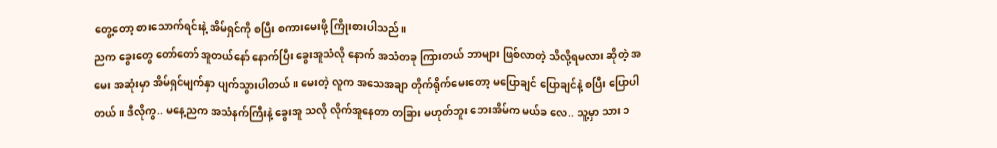တွေ့တော့ စားသောက်ရင်းနဲ့ အိမ်ရှင်ကို စပြီး စကားမေးဖို့ ကြိုးစားပါသည်။
ညက ခွေးတွေ တော်တော် အူတယ်နော် နောက်ပြီး ခွေးအူသံလို နောက် အသံတခု ကြားတယ် ဘာများ ဖြစ်လာတဲ့ သိလို့ရမလား ဆိုတဲ့ အမေး အဆုံးမှာ အိမ်ရှင်မျက်နှာ ပျက်သွားပါတယ်။ မေးတဲ့ လူက အသေအချာ တိုက်ရိုက်မေးတော့ မပြောချင် ပြောချင်နဲ့ စပြီး ပြောပါတယ်။ ဒီလိုကွ.. မနေ့ညက အသံနက်ကြီးနဲ့ ခွေးအူ သလို လိုက်အူနေတာ တခြား မဟုတ်ဘူး ဘေးအိမ်က မယ်ခ လေ.. သူ့မှာ သား ၁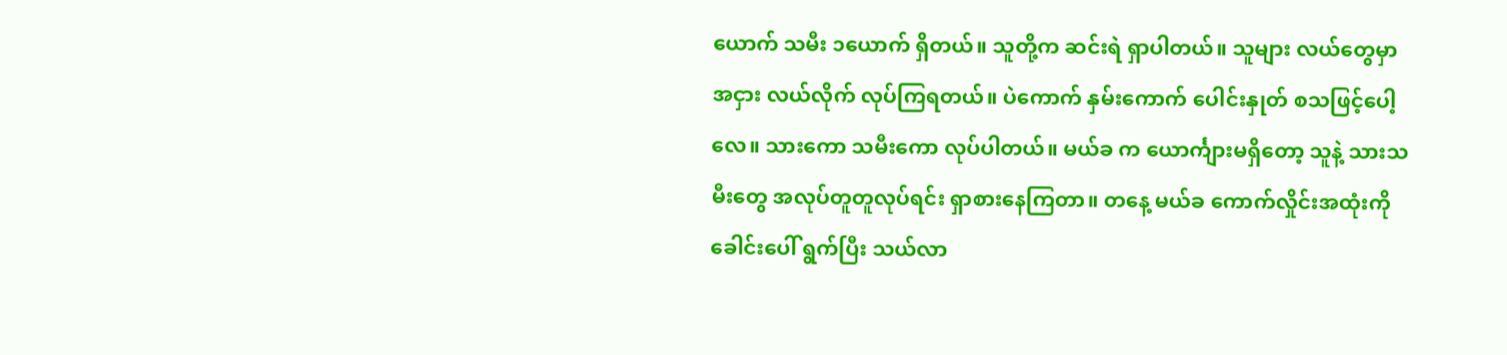ယောက် သမီး ၁ယောက် ရှိတယ်။ သူတို့က ဆင်းရဲ ရှာပါတယ်။ သူများ လယ်တွေမှာ အငှား လယ်လိုက် လုပ်ကြရတယ်။ ပဲကောက် နှမ်းကောက် ပေါင်းနှုတ် စသဖြင့်ပေါ့လေ။ သားကော သမီးကော လုပ်ပါတယ်။ မယ်ခ က ယောင်္ကျားမရှိတော့ သူနဲ့ သားသမီးတွေ အလုပ်တူတူလုပ်ရင်း ရှာစားနေကြတာ။ တနေ့ မယ်ခ ကောက်လှိုင်းအထုံးကို ခေါင်းပေါ် ရွက်ပြီး သယ်လာ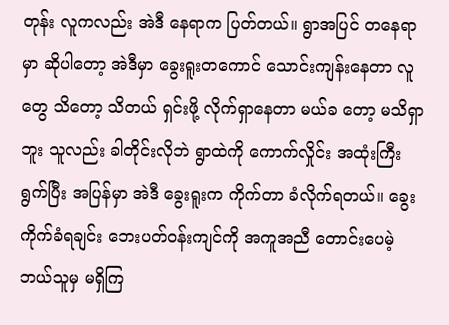တုန်း လူကလည်း အဲဒီ နေရာက ပြတ်တယ်။ ရွာအပြင် တနေရာမှာ ဆိုပါတော့ အဲဒီမှာ ခွေးရူးတကောင် သောင်းကျန်းနေတာ လူတွေ သိတော့ သိတယ် ရှင်းဖို့ လိုက်ရှာနေတာ မယ်ခ တော့ မသိရှာဘူး သူလည်း ခါတိုင်းလိုဘဲ ရွာထဲကို ကောက်လှိုင်း အထုံးကြီး ရွက်ပြီး အပြန်မှာ အဲဒီ ခွေးရူးက ကိုက်တာ ခံလိုက်ရတယ်။ ခွေးကိုက်ခံရချင်း ဘေးပတ်ဝန်းကျင်ကို အကူအညီ တောင်းပေမဲ့ ဘယ်သူမှ မရှိကြ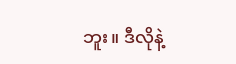ဘူး။ ဒီလိုနဲ့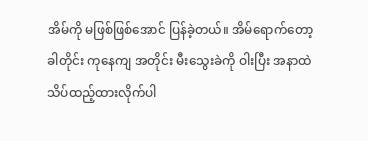အိမ်ကို မဖြစ်ဖြစ်အောင် ပြန်ခဲ့တယ်။ အိမ်ရောက်တော့ ခါတိုင်း ကုနေကျ အတိုင်း မီးသွေးခဲကို ဝါးပြီး အနာထဲ သိပ်ထည့်ထားလိုက်ပါ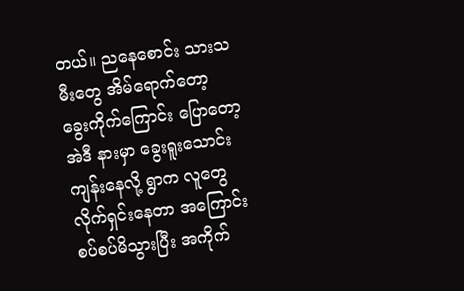တယ်။ ညနေစောင်း သားသမီးတွေ အိမ်ရောက်တော့ ခွေးကိုက်ကြောင်း ပြောတော့ အဲဒီ နားမှာ ခွေးရူးသောင်းကျန်းနေလို့ ရွာက လူတွေ လိုက်ရှင်းနေတာ အကြောင်း စပ်စပ်မိသွားပြီး အကိုက်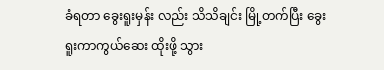ခံရတာ ခွေးရူးမှန်း လည်း သိသိချင်း မြို့တက်ပြီး ခွေးရူးကာကွယ်ဆေး ထိုးဖို့ သွား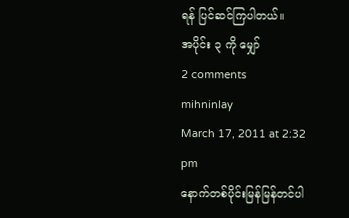ရန် ပြင်ဆင်ကြပါတယ်။
အပိုင်း ၃ ကို မျှော်
2 comments
mihninlay
March 17, 2011 at 2:32 pm
နောက်တစ်ပိုင်းမြန်မြန်တင်ပါ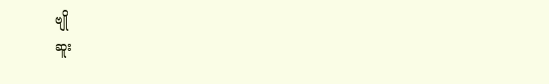ဗျို
ဆူး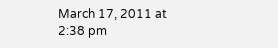March 17, 2011 at 2:38 pm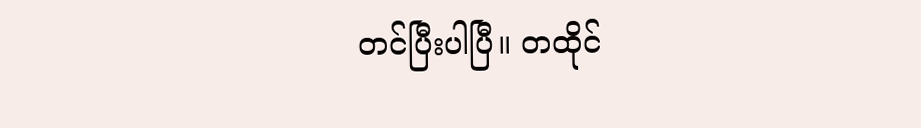တင်ပြီးပါပြီ။ တထိုင်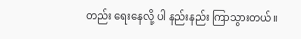တည်း ရေးနေလို့ ပါ နည်းနည်း ကြာသွားတယ်။